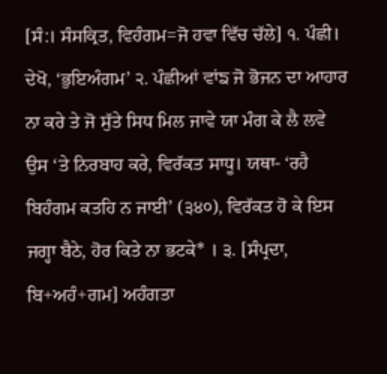[ਸੰ:। ਸੰਸਕ੍ਰਿਤ, ਵਿਹੰਗਮ=ਜੋ ਹਵਾ ਵਿੱਚ ਚੱਲੇ] ੧. ਪੰਛੀ। ਦੇਖੋ, ‘ਭੁਇਅੰਗਮ’ ੨. ਪੰਛੀਆਂ ਵਾਂਙ ਜੋ ਭੋਜਨ ਦਾ ਆਹਾਰ ਨਾ ਕਰੇ ਤੇ ਜੋ ਸੁੱਤੇ ਸਿਧ ਮਿਲ ਜਾਵੇ ਯਾ ਮੰਗ ਕੇ ਲੈ ਲਵੇ ਉਸ ‘ਤੇ ਨਿਰਬਾਹ ਕਰੇ, ਵਿਰੱਕਤ ਸਾਧੂ। ਯਥਾ- ‘ਰਹੈ ਬਿਹੰਗਮ ਕਤਹਿ ਨ ਜਾਈ’ (੩੪੦), ਵਿਰੱਕਤ ਹੋ ਕੇ ਇਸ ਜਗ੍ਹਾ ਬੈਠੇ, ਹੋਰ ਕਿਤੇ ਨਾ ਭਟਕੇ* । ੩. [ਸੰਪ੍ਰਦਾ, ਬਿ+ਅਹੰ+ਗਮ] ਅਹੰਗਤਾ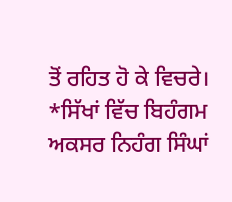ਤੋਂ ਰਹਿਤ ਹੋ ਕੇ ਵਿਚਰੇ। *ਸਿੱਖਾਂ ਵਿੱਚ ਬਿਹੰਗਮ ਅਕਸਰ ਨਿਹੰਗ ਸਿੰਘਾਂ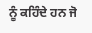ਨੂੰ ਕਹਿੰਦੇ ਹਨ ਜੋ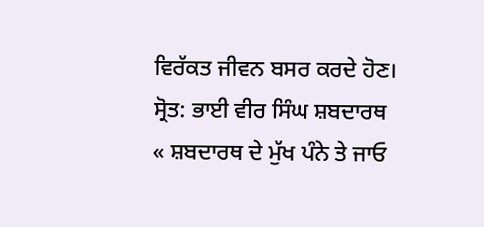ਵਿਰੱਕਤ ਜੀਵਨ ਬਸਰ ਕਰਦੇ ਹੋਣ।
ਸ੍ਰੋਤ: ਭਾਈ ਵੀਰ ਸਿੰਘ ਸ਼ਬਦਾਰਥ
« ਸ਼ਬਦਾਰਥ ਦੇ ਮੁੱਖ ਪੰਨੇ ਤੇ ਜਾਓ